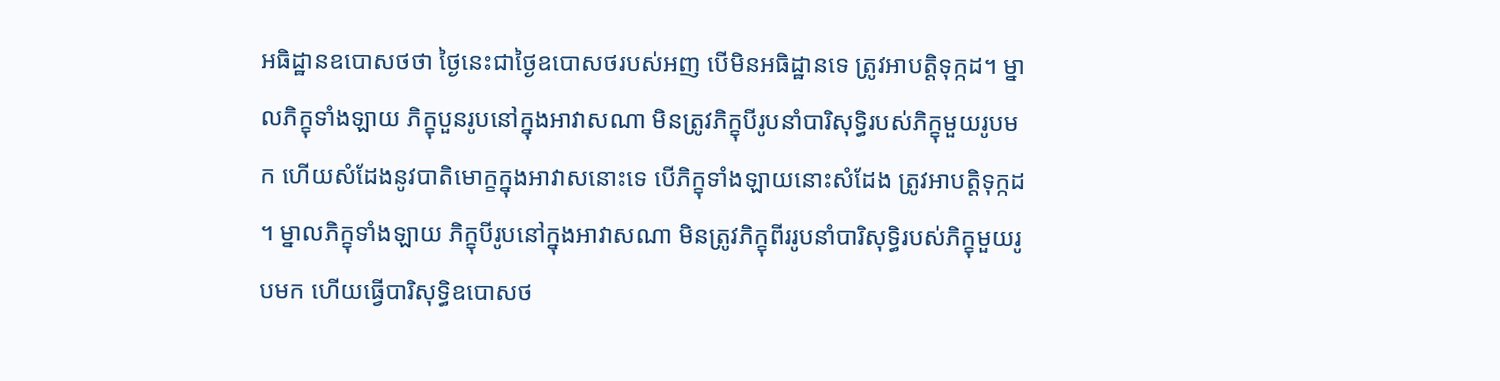អធិដ្ឋានឧបោសថថា ថ្ងៃនេះជាថ្ងៃឧបោសថរបស់អញ បើមិនអធិដ្ឋានទេ ត្រូវអាបត្តិទុក្កដ។ ម្នាលភិក្ខុទាំងឡាយ ភិក្ខុបួនរូបនៅក្នុងអាវាសណា មិនត្រូវភិក្ខុបីរូបនាំបារិសុទ្ធិរបស់ភិក្ខុមួយរូបមក ហើយសំដែងនូវបាតិមោក្ខក្នុងអាវាសនោះទេ បើភិក្ខុទាំងឡាយនោះសំដែង ត្រូវអាបត្តិទុក្កដ។ ម្នាលភិក្ខុទាំងឡាយ ភិក្ខុបីរូបនៅក្នុងអាវាសណា មិនត្រូវភិក្ខុពីររូបនាំបារិសុទ្ធិរបស់ភិក្ខុមួយរូបមក ហើយធ្វើបារិសុទ្ធិឧបោសថ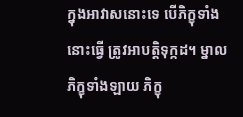ក្នុងអាវាសនោះទេ បើភិក្ខុទាំងនោះធ្វើ ត្រូវអាបត្តិទុក្កដ។ ម្នាលភិក្ខុទាំងឡាយ ភិក្ខុ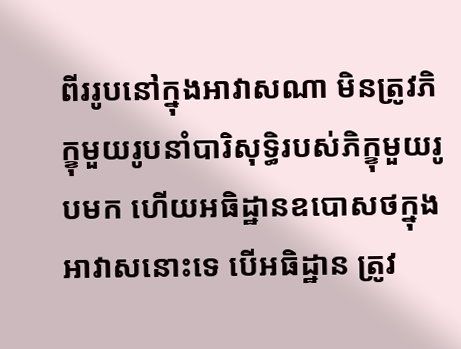ពីររូបនៅក្នុងអាវាសណា មិនត្រូវភិក្ខុមួយរូបនាំបារិសុទ្ធិរបស់ភិក្ខុមួយរូបមក ហើយអធិដ្ឋានឧបោសថក្នុងអាវាសនោះទេ បើអធិដ្ឋាន ត្រូវ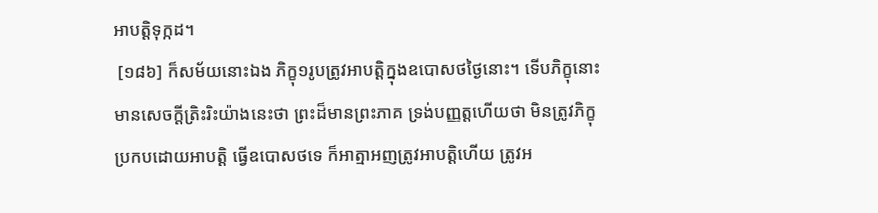អាបត្តិទុក្កដ។
 [១៨៦] ក៏សម័យនោះឯង ភិក្ខុ១រូបត្រូវអាបត្តិក្នុងឧបោសថថ្ងៃនោះ។ ទើបភិក្ខុនោះមានសេចក្តីត្រិះរិះយ៉ាងនេះថា ព្រះដ៏មានព្រះភាគ ទ្រង់បញ្ញត្តហើយថា មិនត្រូវភិក្ខុប្រកបដោយអាបត្តិ ធ្វើឧបោសថទេ ក៏អាត្មាអញត្រូវអាបត្តិហើយ ត្រូវអ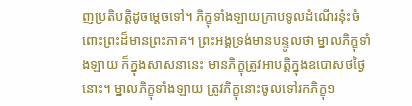ញប្រតិបត្តិដូចម្តេចទៅ។ ភិក្ខុទាំងឡាយក្រាបទូលដំណើរនុ៎ះចំពោះព្រះដ៏មានព្រះភាគ។ ព្រះអង្គទ្រង់មានបន្ទូលថា ម្នាលភិក្ខុទាំងឡាយ ក៏ក្នុងសាសនានេះ មានភិក្ខុត្រូវអាបត្តិក្នុងឧបោសថថ្ងៃនោះ។ ម្នាលភិក្ខុទាំងឡាយ ត្រូវភិក្ខុនោះចូលទៅរកភិក្ខុ១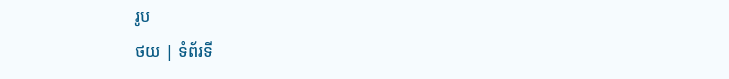រូប
ថយ | ទំព័រទី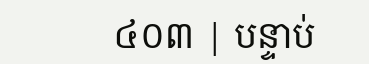៤០៣ | បន្ទាប់